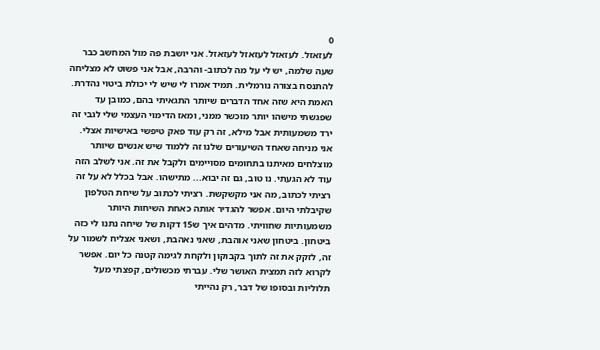0
לעזאזל. לעזאזל לעזאזל לעזאזל. אני יושבת פה מול המחשב כבר שעה שלמה, יש לי על מה לכתוב- והרבה, אבל אני פשוט לא מצליחה להתנסח בצורה נורמלית. תמיד אמרו לי שיש לי יכולת ביטוי נהדרת. האמת היא שזה אחד הדברים שיותר התגאיתי בהם, כמובן עד שפגשתי מישהו יותר מוכשר ממני, ומאז הדימוי העצמי שלי לגבי זה ירד משמעותית אבל מילא, זה רק עוד פאק טיפשי באישיות אצלי. אני מניחה שאחד השיעורים שלנו זה ללמוד שיש אנשים שיותר מוצלחים מאיתנו בתחומים מסויימים ולקבל את זה. אני לשלב הזה עוד לא הגעתי. נו טוב, גם זה יבוא... מתישהו. אבל בכלל לא על זה רציתי לכתוב, מה אני מקשקשת. רציתי לכתוב על שיחת הטלפון שקיבלתי היום. אפשר להגדיר אותה כאחת השיחות היותר משמעותיות שחוויתי. מדהים איך ש15 דקות של שיחה נתנו לי כזה ביטחון. ביטחון שאני אוהבת, שאני נאהבת, ושאני אצליח לשמור על זה, לזקק את זה לתוך בקבוקון ולקחת לגימה קטנה כל יום. אפשר לקרוא לזה תמצית האושר שלי. עברתי מכשולים, קפצתי מעל תלוליות ובסופו של דבר, רק נהייתי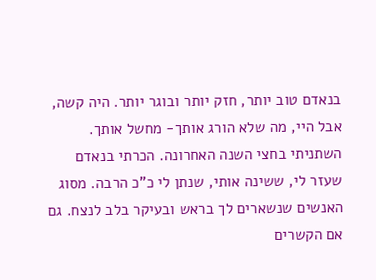בנאדם טוב יותר, חזק יותר ובוגר יותר. היה קשה, אבל היי, מה שלא הורג אותך- מחשל אותך. השתניתי בחצי השנה האחרונה. הכרתי בנאדם שעזר לי, ששינה אותי, שנתן לי כ"כ הרבה. מסוג האנשים שנשארים לך בראש ובעיקר בלב לנצח. גם אם הקשרים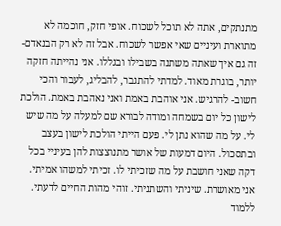מתנתקים, אתה לא תוכל לשכוח. אופי חזק, חוכמה לא מתוארת ועיניים שאי אפשר לשכוח. אבל זה לא רק הבנאדם- זה גם איך שאתה משתנה בשבילו ובגללו. אני נהייתה חזקה יותר, בוגרת מאוד. למדתי להתגבר, להבליג, לעבור והכי חשוב- להרגיש. אני אוהבת באמת ואני נאהבת באמת. הולכת לישון כל יום בשמחה ומודה לבורא שם למעלה על מה שיש לי. על מה שהוא נתן לי. פעם הייתי הולכת לישון בעצב ובתסכול. היום דמעות של אושר מתנוצצות להן בעיניי בכל דקה שאני חושבת על מה שזכיתי לו. זכיתי למשהו אמיתי. אני מאושרת. שיניתי והשתניתי. זוהי מהות החיים לדעתי. ללמוד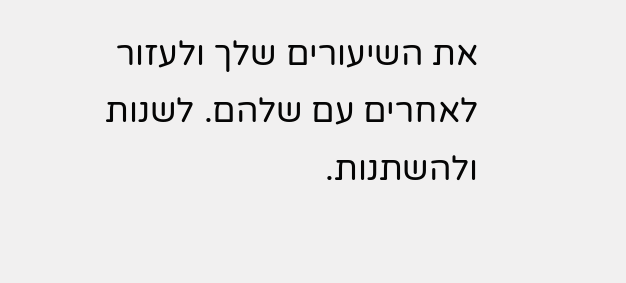את השיעורים שלך ולעזור לאחרים עם שלהם. לשנות ולהשתנות.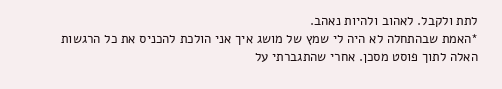לתת ולקבל. לאהוב ולהיות נאהב.
*האמת שבהתחלה לא היה לי שמץ של מושג איך אני הולכת להכניס את כל הרגשות האלה לתוך פוסט מסכן. אחרי שהתגברתי על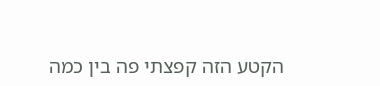הקטע הזה קפצתי פה בין כמה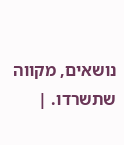נושאים, מקווה שתשרדו. |